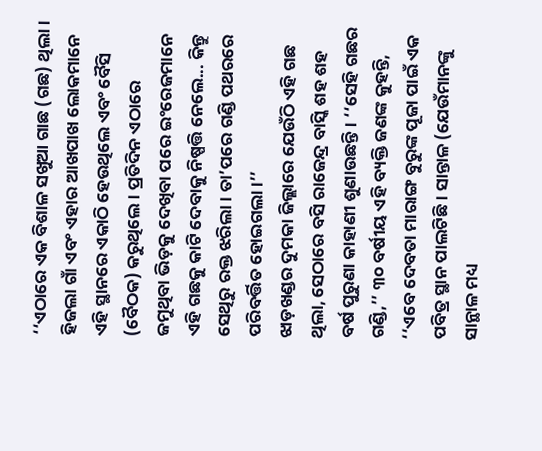‘‘ଏଠାରେ ଏକ ବିଶାଳ ସଖୁଆ ଗାଛ (ଗଛ) ଥିଲା। ହିଜଲା ଗାଁ ଏବଂ ଏହାର ଆଖପାଖ ଲୋକମାନେ ଏହି ସ୍ଥାନରେ ଏକାଠି ହେଉଥିଲେ ଏବଂ ବୈସି (ବୈଠକ) କରୁଥିଲେ। ପ୍ରତିଦିନ ଏଠାରେ ଜମୁଥିବା ଭିଡ଼କୁ ଦେଖିବା ପରେ ଇଂରେଜମାନେ ଏହି ଗଛକୁ କାଟି ଦେବାକୁ ନିଷ୍ପତ୍ତି ନେଲେ... କିନ୍ତୁ ସେଥିରୁ ରକ୍ତ ଝରିଲା। ତା’ପରେ ଗଣ୍ଡି ପଥରରେ ପରିବର୍ତ୍ତିତ ହୋଇଗଲା।’’
ଝାଡ଼ଖଣ୍ଡର ଦୁମକା ଜିଲ୍ଲାରେ ଯେଉଁଠି ଏହି ଗଛ ଥିଲା, ସେଠାରେ ବସି ରାଜେନ୍ଦ୍ର ବାସ୍କି ଶହ ଶହ ବର୍ଷ ପୁରୁଣା କାହାଣୀ ଶୁଣାଉଛନ୍ତି। ‘‘ସେହି ଗଛର ଗଣ୍ଡି,’’ ୩୦ ବର୍ଷୀୟ ଏହି ବ୍ୟକ୍ତି ଜଣଙ୍କ କୁହନ୍ତି, ‘‘ଏବେ ଦେବତା ମାରାଙ୍ଗ ବୁରୁଙ୍କ ପୂଜା ପାଇଁ ଏକ ପବିତ୍ର ସ୍ଥାନ ପାଲଟିଛି। ସାନ୍ତାଳ (ଯେଉଁମାନଙ୍କୁ ସାନ୍ଥାଳ ମଧ୍ୟ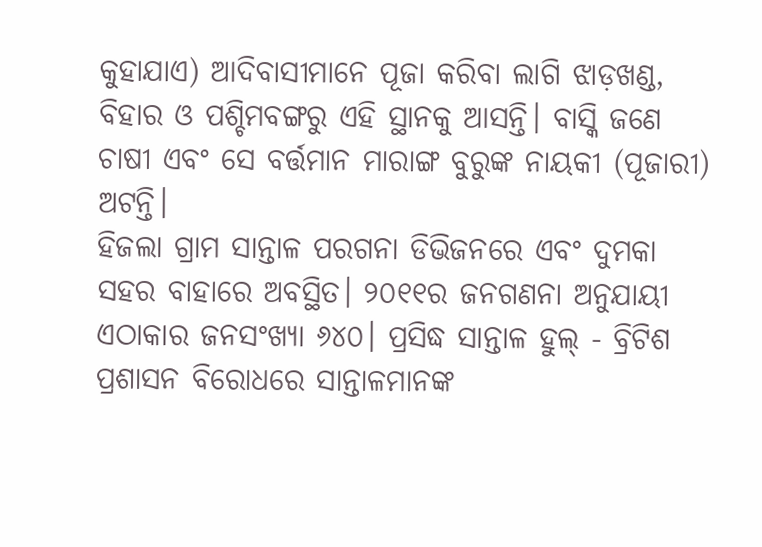କୁହାଯାଏ) ଆଦିବାସୀମାନେ ପୂଜା କରିବା ଲାଗି ଝାଡ଼ଖଣ୍ଡ, ବିହାର ଓ ପଶ୍ଚିମବଙ୍ଗରୁ ଏହି ସ୍ଥାନକୁ ଆସନ୍ତି। ବାସ୍କି ଜଣେ ଚାଷୀ ଏବଂ ସେ ବର୍ତ୍ତମାନ ମାରାଙ୍ଗ ବୁରୁଙ୍କ ନାୟକୀ (ପୂଜାରୀ) ଅଟନ୍ତି।
ହିଜଲା ଗ୍ରାମ ସାନ୍ତାଳ ପରଗନା ଡିଭିଜନରେ ଏବଂ ଦୁମକା ସହର ବାହାରେ ଅବସ୍ଥିତ। ୨୦୧୧ର ଜନଗଣନା ଅନୁଯାୟୀ ଏଠାକାର ଜନସଂଖ୍ୟା ୬୪୦। ପ୍ରସିଦ୍ଧ ସାନ୍ତାଳ ହୁଲ୍ - ବ୍ରିଟିଶ ପ୍ରଶାସନ ବିରୋଧରେ ସାନ୍ତାଳମାନଙ୍କ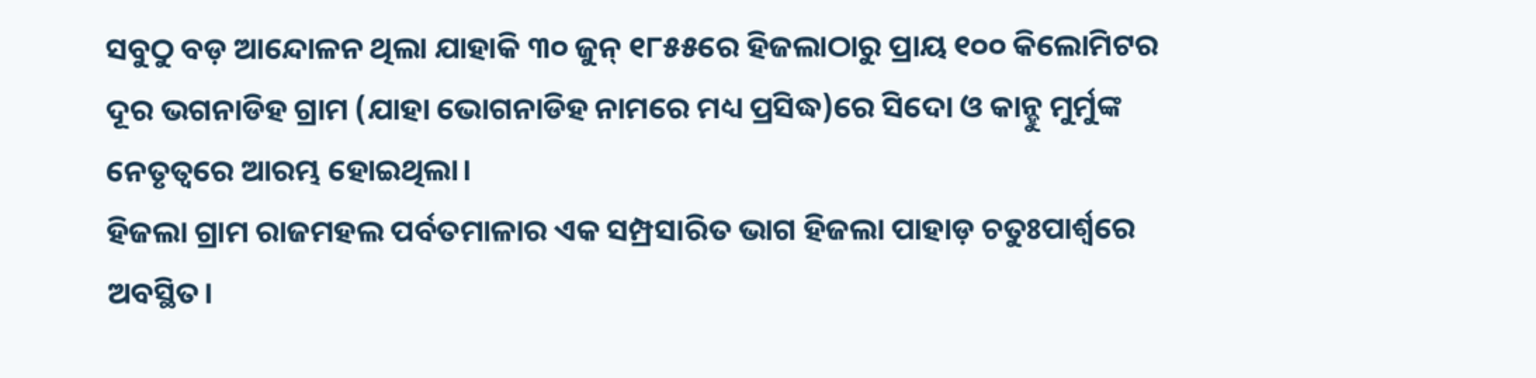ସବୁଠୁ ବଡ଼ ଆନ୍ଦୋଳନ ଥିଲା ଯାହାକି ୩୦ ଜୁନ୍ ୧୮୫୫ରେ ହିଜଲାଠାରୁ ପ୍ରାୟ ୧୦୦ କିଲୋମିଟର ଦୂର ଭଗନାଡିହ ଗ୍ରାମ (ଯାହା ଭୋଗନାଡିହ ନାମରେ ମଧ୍ୟ ପ୍ରସିଦ୍ଧ)ରେ ସିଦୋ ଓ କାନ୍ହୁ ମୁର୍ମୁଙ୍କ ନେତୃତ୍ୱରେ ଆରମ୍ଭ ହୋଇଥିଲା।
ହିଜଲା ଗ୍ରାମ ରାଜମହଲ ପର୍ବତମାଳାର ଏକ ସମ୍ପ୍ରସାରିତ ଭାଗ ହିଜଲା ପାହାଡ଼ ଚତୁଃପାର୍ଶ୍ୱରେ ଅବସ୍ଥିତ।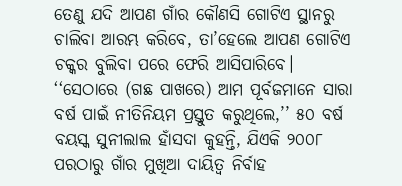ତେଣୁ ଯଦି ଆପଣ ଗାଁର କୌଣସି ଗୋଟିଏ ସ୍ଥାନରୁ ଚାଲିବା ଆରମ୍ଭ କରିବେ, ତା’ହେଲେ ଆପଣ ଗୋଟିଏ ଚକ୍କର ବୁଲିବା ପରେ ଫେରି ଆସିପାରିବେ।
‘‘ସେଠାରେ (ଗଛ ପାଖରେ) ଆମ ପୂର୍ବଜମାନେ ସାରା ବର୍ଷ ପାଇଁ ନୀତିନିୟମ ପ୍ରସ୍ତୁତ କରୁଥିଲେ,’’ ୫୦ ବର୍ଷ ବୟସ୍କ ସୁନୀଲାଲ ହାଁସଦା କୁହନ୍ତି, ଯିଏକି ୨୦୦୮ ପରଠାରୁ ଗାଁର ମୁଖିଆ ଦାୟିତ୍ୱ ନିର୍ବାହ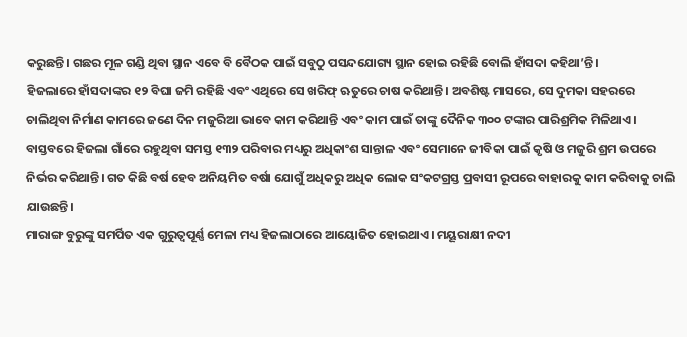କରୁଛନ୍ତି। ଗଛର ମୂଳ ଗଣ୍ଡି ଥିବା ସ୍ଥାନ ଏବେ ବି ବୈଠକ ପାଇଁ ସବୁଠୁ ପସନ୍ଦଯୋଗ୍ୟ ସ୍ଥାନ ହୋଇ ରହିଛି ବୋଲି ହାଁସଦା କହିଥା’ନ୍ତି।
ହିଜଲାରେ ହାଁସଦାଙ୍କର ୧୨ ବିଘା ଜମି ରହିଛି ଏବଂ ଏଥିରେ ସେ ଖରିଫ୍ ଋତୁରେ ଚାଷ କରିଥାନ୍ତି। ଅବଶିଷ୍ଟ ମାସରେ, ସେ ଦୁମକା ସହରରେ ଚାଲିଥିବା ନିର୍ମାଣ କାମରେ ଜଣେ ଦିନ ମଜୁରିଆ ଭାବେ କାମ କରିଥାନ୍ତି ଏବଂ କାମ ପାଇଁ ତାଙ୍କୁ ଦୈନିକ ୩୦୦ ଟଙ୍କାର ପାରିଶ୍ରମିକ ମିଳିଥାଏ। ବାସ୍ତବରେ ହିଜଲା ଗାଁରେ ରହୁଥିବା ସମସ୍ତ ୧୩୨ ପରିବାର ମଧ୍ୟରୁ ଅଧିକାଂଶ ସାନ୍ତାଳ ଏବଂ ସେମାନେ ଜୀବିକା ପାଇଁ କୃଷି ଓ ମଜୁରି ଶ୍ରମ ଉପରେ ନିର୍ଭର କରିଥାନ୍ତି। ଗତ କିଛି ବର୍ଷ ହେବ ଅନିୟମିତ ବର୍ଷା ଯୋଗୁଁ ଅଧିକରୁ ଅଧିକ ଲୋକ ସଂକଟଗ୍ରସ୍ତ ପ୍ରବାସୀ ରୂପରେ ବାହାରକୁ କାମ କରିବାକୁ ଚାଲି ଯାଉଛନ୍ତି।
ମାରାଙ୍ଗ ବୁରୁଙ୍କୁ ସମର୍ପିତ ଏକ ଗୁରୁତ୍ୱପୂର୍ଣ୍ଣ ମେଳା ମଧ୍ୟ ହିଜଲାଠାରେ ଆୟୋଜିତ ହୋଇଥାଏ। ମୟୂରାକ୍ଷୀ ନଦୀ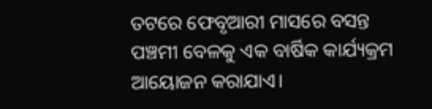ତଟରେ ଫେବୃଆରୀ ମାସରେ ବସନ୍ତ ପଞ୍ଚମୀ ବେଳକୁ ଏକ ବାର୍ଷିକ କାର୍ଯ୍ୟକ୍ରମ ଆୟୋଜନ କରାଯାଏ।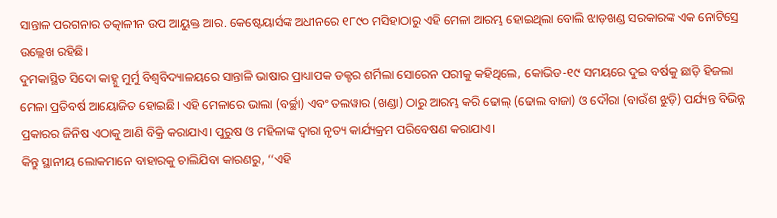ସାନ୍ତାଳ ପରଗନାର ତତ୍କାଳୀନ ଉପ ଆୟୁକ୍ତ ଆର. କେଷ୍ଟେୟାର୍ସଙ୍କ ଅଧୀନରେ ୧୮୯୦ ମସିହାଠାରୁ ଏହି ମେଳା ଆରମ୍ଭ ହୋଇଥିଲା ବୋଲି ଝାଡ଼ଖଣ୍ଡ ସରକାରଙ୍କ ଏକ ନୋଟିସ୍ରେ ଉଲ୍ଲେଖ ରହିଛି।
ଦୁମକାସ୍ଥିତ ସିଦୋ କାହ୍ନୁ ମୁର୍ମୁ ବିଶ୍ୱବିଦ୍ୟାଳୟରେ ସାନ୍ତାଳି ଭାଷାର ପ୍ରାଧ୍ୟାପକ ଡକ୍ଟର ଶର୍ମିଲା ସୋରେନ ପରୀକୁ କହିଥିଲେ, କୋଭିଡ-୧୯ ସମୟରେ ଦୁଇ ବର୍ଷକୁ ଛାଡ଼ି ହିଜଲା ମେଳା ପ୍ରତିବର୍ଷ ଆୟୋଜିତ ହୋଇଛି। ଏହି ମେଳାରେ ଭାଲା (ବର୍ଚ୍ଛା) ଏବଂ ତଲୱାର (ଖଣ୍ଡା) ଠାରୁ ଆରମ୍ଭ କରି ଢୋଲ୍ (ଢୋଲ ବାଜା) ଓ ଦୌରା (ବାଉଁଶ ଝୁଡ଼ି) ପର୍ଯ୍ୟନ୍ତ ବିଭିନ୍ନ ପ୍ରକାରର ଜିନିଷ ଏଠାକୁ ଆଣି ବିକ୍ରି କରାଯାଏ। ପୁରୁଷ ଓ ମହିଳାଙ୍କ ଦ୍ୱାରା ନୃତ୍ୟ କାର୍ଯ୍ୟକ୍ରମ ପରିବେଷଣ କରାଯାଏ।
କିନ୍ତୁ ସ୍ଥାନୀୟ ଲୋକମାନେ ବାହାରକୁ ଚାଲିଯିବା କାରଣରୁ, ‘‘ଏହି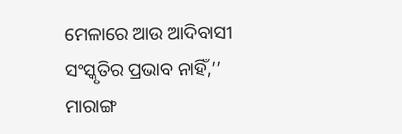ମେଳାରେ ଆଉ ଆଦିବାସୀ ସଂସ୍କୃତିର ପ୍ରଭାବ ନାହିଁ,’’ ମାରାଙ୍ଗ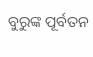ବୁରୁଙ୍କ ପୂର୍ବତନ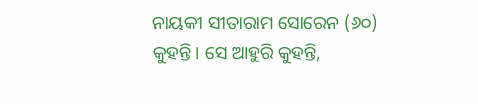ନାୟକୀ ସୀତାରାମ ସୋରେନ (୬୦) କୁହନ୍ତି। ସେ ଆହୁରି କୁହନ୍ତି,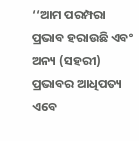‘‘ଆମ ପରମ୍ପରା ପ୍ରଭାବ ହରାଉଛି ଏବଂ ଅନ୍ୟ (ସହରୀ) ପ୍ରଭାବର ଆଧିପତ୍ୟ ଏବେ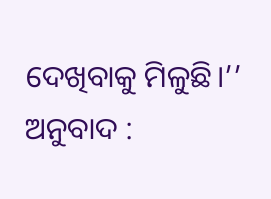ଦେଖିବାକୁ ମିଳୁଛି।’’
ଅନୁବାଦ :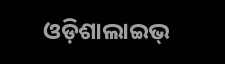ଓଡ଼ିଶାଲାଇଭ୍